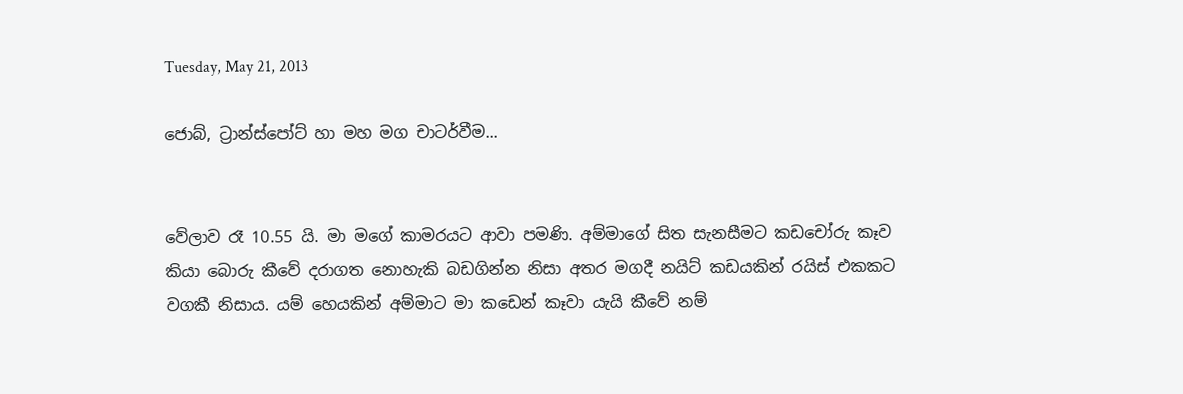Tuesday, May 21, 2013

ජොබ්, ට්‍රාන්ස්පෝට් හා මහ මග චාටර්වීම...


වේලාව රෑ 10.55 යි. මා මගේ කාමරයට ආවා පමණි. අම්මාගේ සිත සැනසීමට කඩචෝරු කෑව කියා බොරු කීවේ දරාගත නොහැකි බඩගින්න නිසා අතර මගදී නයිට් කඩයකින් රයිස් එකකට වගකී නිසාය. යම් හෙයකින් අම්මාට මා කඩෙන් කෑවා යැයි කීවේ නම්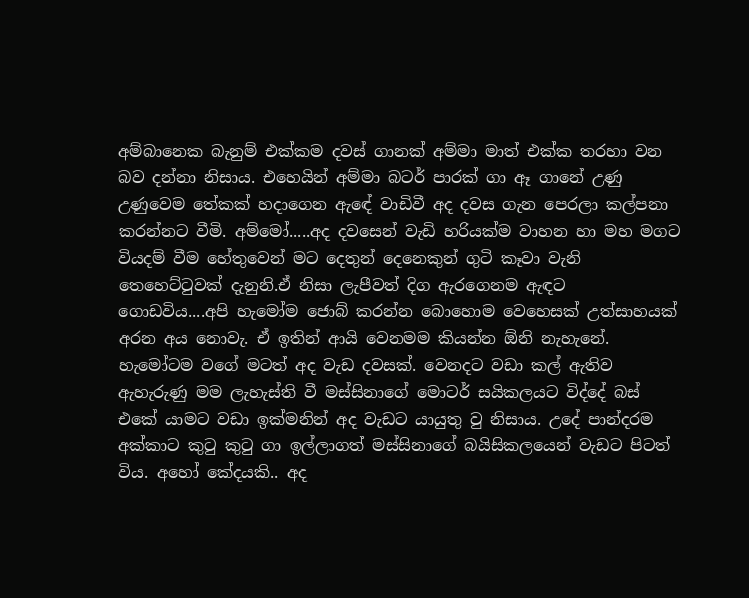අම්බානෙක බැනුම් එක්කම දවස් ගානක් අම්මා මාත් එක්ක තරහා වන බව දන්නා නිසාය. එහෙයින් අම්මා බටර් පාරක් ගා ඈ ගානේ උණු උණුවෙම තේකක් හදාගෙන ඇඳේ වාඩිවී අද දවස ගැන පෙරලා කල්පනා කරන්නට වීමි. අම්මෝ.....අද දවසෙන් වැඩි හරියක්ම වාහන හා මහ මගට වියදම් වීම හේතුවෙන් මට දෙතුන් දෙනෙකුන් ගුටි කෑවා වැනි තෙහෙට්ටුවක් දැනුනි.ඒ නිසා ලැපීවත් දිග ඇරගෙනම ඇඳට ගොඩවිය....අපි හැමෝම ජොබ් කරන්න බොහොම වෙහෙසක් උත්සාහයක් අරන අය නොවැ. ඒ ඉතින් ආයි වෙනමම කියන්න ඕනි නැහැනේ. හැමෝටම වගේ මටත් අද වැඩ දවසක්. වෙනදට වඩා කල් ඇතිව ඇහැරුණු මම ලැහැස්ති වී මස්සිනාගේ මොටර් සයිකලයට විද්දේ බස් එකේ යාමට වඩා ඉක්මනින් අද වැඩට යායුතු වු නිසාය. උදේ පාන්දරම අක්කාට කුටු කුටු ගා ඉල්ලාගත් මස්සිනාගේ බයිසිකලයෙන් වැඩට පිටත් විය. අහෝ කේදයකි.. අද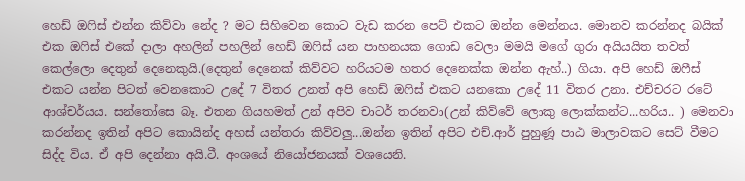හෙඩ් ඔෆිස් එන්න කිව්වා නේද ? මට සිහිවෙන කොට වැඩ කරන පෙට් එකට ඔන්න මෙන්නය. මොනව කරන්නද බයික් එක ඔෆිස් එකේ දාලා අහලින් පහලින් හෙඩ් ඔෆිස් යන පාහනයක ගොඩ වෙලා මමයි මගේ ගුරා අයියයිත තවත් කෙල්ලො දෙතුන් දෙනෙකුයි.(දෙතුන් දෙනෙක් කිව්වට හරියටම හතර දෙනෙක්ක ඔන්න ඇහ්..) ගියා. අපි හෙඩ් ඔෆීස් එකට යන්න පිටත් වෙනකොට උදේ 7 විතර උනත් අපි හෙඩ් ඔෆිස් එකට යනකො උදේ 11 විතර උනා. එච්චරට රටේ ආශ්චර්යය. සන්තෝසෙ බෑ. එතන ගියහමත් උන් අපිව චාටර් තරනවා(උන් කිව්වේ ලොකු ලොක්කන්ට...හරිය.. ) මෙනවා කරන්නද ඉතින් අපිට කොයින්ද අහස් යන්තරා කිව්වලු...ඔන්න ඉතින් අපිට එච්.ආර් පුහුණූ පාඨ මාලාවකට සෙට් වීමට සිද්ද විය. ඒ අපි දෙන්නා අයි.ටී. අංශයේ නියෝජනයක් වශයෙනි.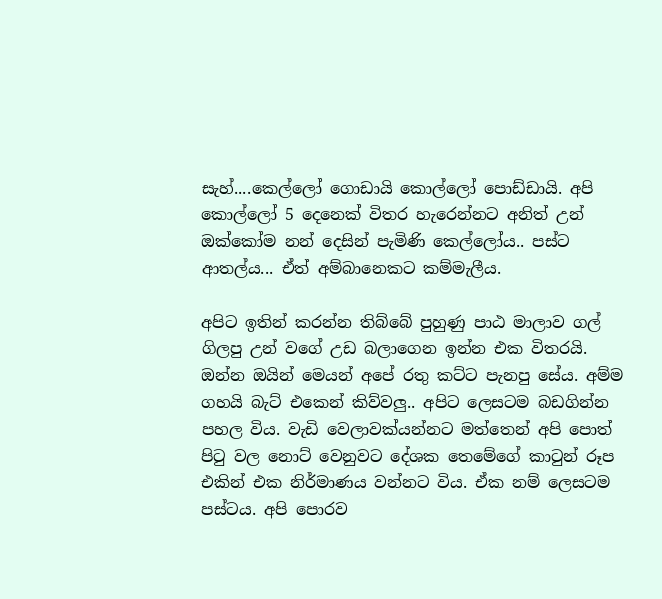සැහ්....කෙල්ලෝ ගොඩායි කොල්ලෝ පොඩ්ඩායි. අපි කොල්ලෝ 5 දෙනෙක් විතර හැරෙන්නට අනිත් උන් ඔක්කෝම නන් දෙසින් පැමිණි කෙල්ලෝය.. පස්ට ආතල්ය... ඒත් අම්බානෙකට කම්මැලීය.

අපිට ඉතින් කරන්න තිබ්බේ පුහුණු පාඨ මාලාව ගල් ගිලපු උන් වගේ උඩ බලාගෙන ඉන්න එක විතරයි. ඔන්න ඔයින් මෙයන් අපේ රතු කට්ට පැනපු සේය. අම්ම ගහයි බැට් එකෙන් කිව්වලු.. අපිට ලෙසටම බඩගින්න පහල විය. වැඩි වෙලාවක්යන්නට මත්තෙන් අපි පොත් පිටු වල නොට් වෙනුවට දේශක තෙමේගේ කාටුන් රූප එකින් එක නිර්මාණය වන්නට විය. ඒක නම් ලෙසටම පස්ටය. අපි පොරව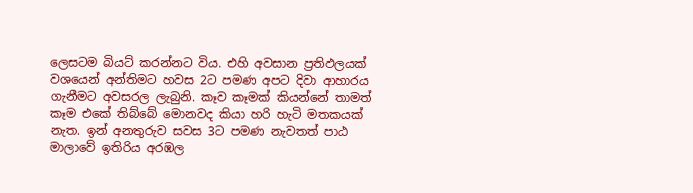ලෙසටම බියට් කරන්නට විය. එහි අවසාන ප්‍රතිඵලයක් වශයෙන් අන්තිමට හවස 2ට පමණ අපට දිවා ආහාරය ගැනීමට අවසරල ලැබුනි. කෑව කෑමක් කියන්නේ තාමත් කෑම එකේ තිබ්බේ මොනවද කියා හරි හැටි මතකයක් නැත. ඉන් අනතුරුව සවස 3ට පමණ නැවතත් පාඨ මාලාවේ ඉතිරිය අරඹල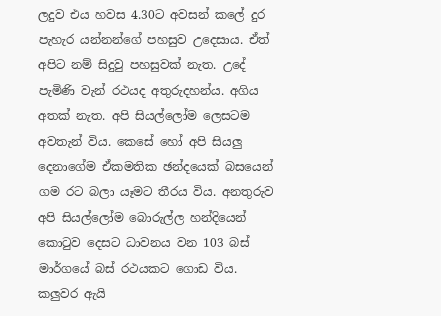ලදුව එය හවස 4.30ට අවසන් කලේ දුර පැහැර යන්නන්ගේ පහසුව උදෙසාය. ඒත් අපිට නම් සිදුවු පහසුවක් නැත. උදේ පැමිණි වැන් රථයද අතුරුදහන්ය. අගිය අතක් නැත. අපි සියල්ලෝම ලෙසටම අවතැන් විය. කෙසේ හෝ අපි සියලු දෙනාගේම ඒකමතික ඡන්දයෙක් බසයෙන් ගම රට බලා යෑමට තීරය විය. අනතුරුව අපි සියල්ලෝම බොරුල්ල හන්දියෙන් කොටුව දෙසට ධාවනය වන 103 බස් මාර්ගයේ බස් රථයකට ගොඩ විය. කලුවර ඇයි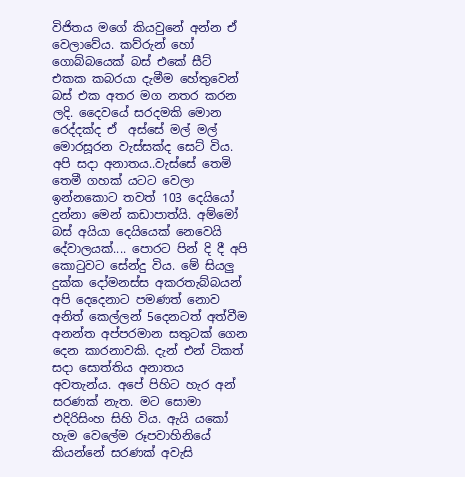විජිතය මගේ කියවුනේ අන්න ඒ වෙලාවේය. කව්රුන් හෝ ගොබ්බයෙක් බස් එකේ සීට් එකක කබරයා දැමීම හේතුවෙන් බස් එක අතර මග නතර කරන ලදි. දෛවයේ සරදමකි මොන රෙද්දක්ද ඒ  අස්සේ මල් මල් මොරසූරන වැස්සක්ද සෙට් විය. අපි සදා අනාතය..වැස්සේ තෙමි තෙමී ගහක් යටට වෙලා ඉන්නකොට තවත් 103 දෙයියෝ දුන්නා මෙන් කඩාපාත්යි. අම්මෝ බස් අයියා දෙයියෙක් නෙවෙයි දේවාලයක්.... පොරට පින් දි දී අපි කොටුවට සේන්දු විය. මේ සියලු දුක්ක දෝමනස්ස අකරතැබ්බයන් අපි දෙදෙනාට පමණත් නොව අනිත් කෙල්ලන් 5දෙනටත් අත්වීම අනන්ත අප්පරමාන සතුටක් ගෙන දෙන කාරනාවකි. දැන් එන් ටිකත් සදා සොත්තිය අනාතය අවතැන්ය. අපේ පිහිට හැර අන් සරණක් නැත. මට සොමා එදිරිසිංහ සිහි විය. ඇයි යකෝ හැම වෙලේම රූපවාහිනියේ කියන්නේ සරණක් අවැසි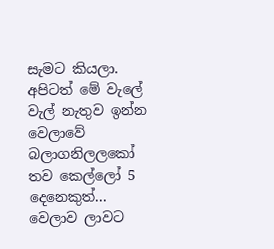සැමට කියලා. අපිටත් මේ වැලේ වැල් නැතුව ඉන්න වෙලාවේ බලාගනිලලකෝ තව කෙල්ලෝ 5 දෙනෙකුත්... වෙලාව ලාවට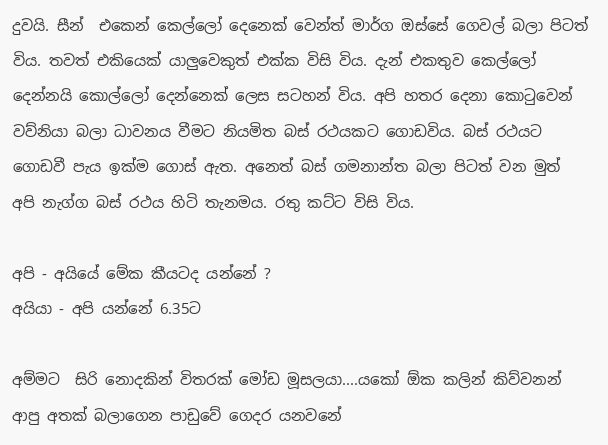දුවයි. සීන්  එකෙන් කෙල්ලෝ දෙනෙක් වෙන්ත් මාර්ග ඔස්සේ ගෙවල් බලා පිටත් විය. තවත් එකියෙක් යාලුවෙකුත් එක්ක විසි විය. දැන් එකතුව කෙල්ලෝ දෙන්නයි කොල්ලෝ දෙන්නෙක් ලෙස සටහන් විය. අපි හතර දෙනා කොටුවෙන් වව්නියා බලා ධාවනය වීමට නියමිත බස් රථයකට ගොඩවිය. බස් රථයට ගොඩවී පැය ඉක්ම ගොස් ඇත. අනෙත් බස් ගමනාන්ත බලා පිටත් වන මුත් අපි නැග්ග බස් රථය හිටි තැනමය. රතු කට්ට විසි විය.

අපි - අයියේ මේක කීයටද යන්නේ ?
අයියා - අපි යන්නේ 6.35ට

අම්මට  සිරි නොදකින් විතරක් මෝඩ මූසලයා....යකෝ ඕක කලින් කිව්වනන් ආපු අතක් බලාගෙන පාඩුවේ ගෙදර යනවනේ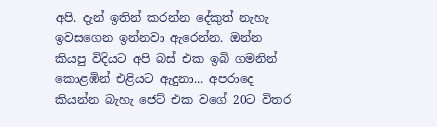අපි. දැන් ඉතින් කරන්න දේකුත් නැහැ ඉවසගෙන ඉන්නවා ඇරෙන්න. ඔන්න කියපු විදියට අපි බස් එක ඉබි ගමනින් කොළඹින් එළියට ඇදුනා... අපරාදෙ කියන්න බැහැ ජෙට් එක වගේ 20ට විතර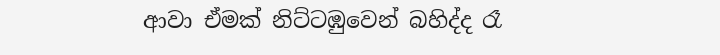ආවා ඒමක් නිට්ටඹුවෙන් බහිද්ද රෑ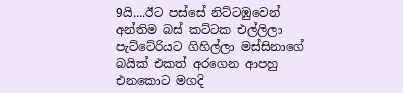9යි....ඊට පස්සේ නිට්ටඹුවෙන් අන්තිම බස් කට්ටක එල්ලිලා පැට්ටේරියට ගිහිල්ලා මස්සිනාගේ බයික් එකත් අරගෙන ආපහු එනකොට මගදි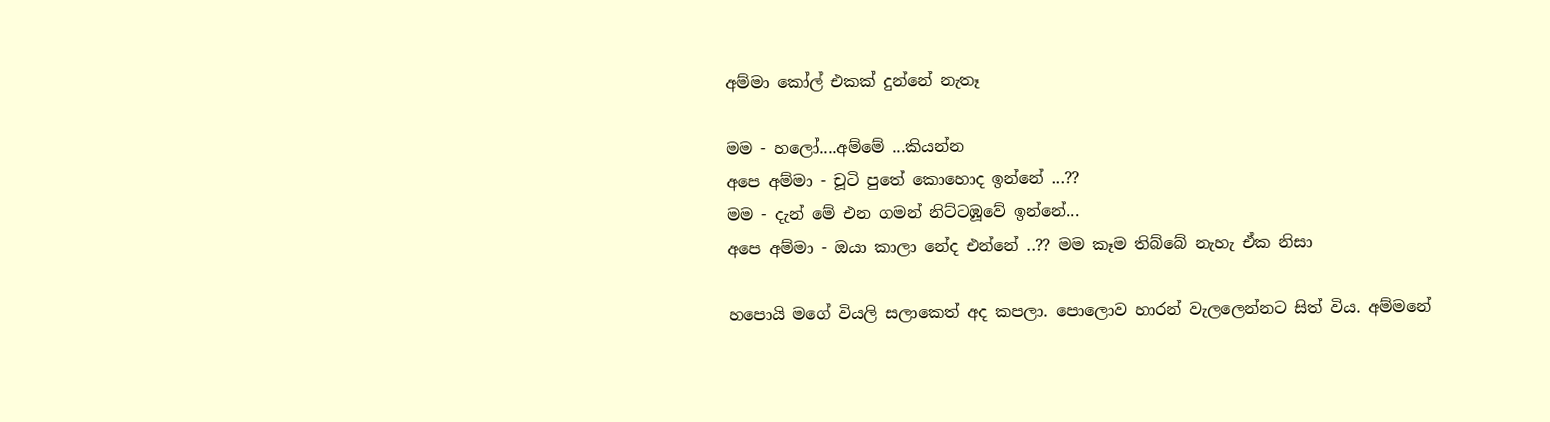අම්මා කෝල් එකක් දුන්නේ නැතෑ

මම - හලෝ....අම්මේ ...කියන්න
අපෙ අම්මා - චූටි පුතේ කොහොද ඉන්නේ ...??
මම - දැන් මේ එන ගමන් නිට්ටඹූවේ ඉන්නේ...
අපෙ අම්මා - ඔයා කාලා නේද එන්නේ ..?? මම කෑම තිබ්බේ නැහැ ඒක නිසා

හපොයි මගේ වියලි සලාකෙත් අද කපලා. පොලොව හාරන් වැලලෙන්නට සිත් විය. අම්මනේ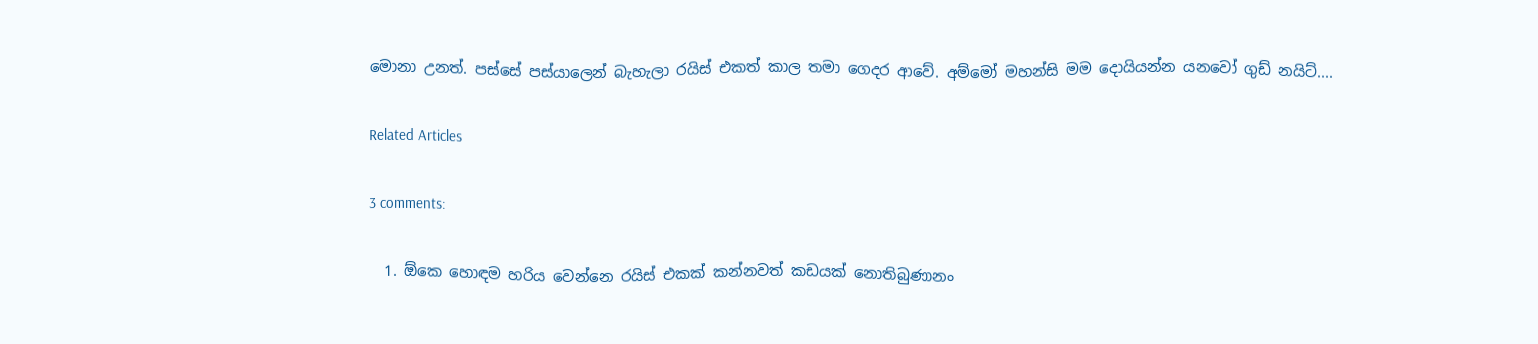මොනා උනත්. පස්සේ පස්යාලෙන් බැහැලා රයිස් එකත් කාල තමා ගෙදර ආවේ. අම්මෝ මහන්සි මම දොයියන්න යනවෝ ගුඩ් නයිට්....

Related Articles

3 comments:

  1. ඕකෙ හොඳම හරිය වෙන්නෙ රයිස් එකක් කන්නවත් කඩයක් නොතිබුණානං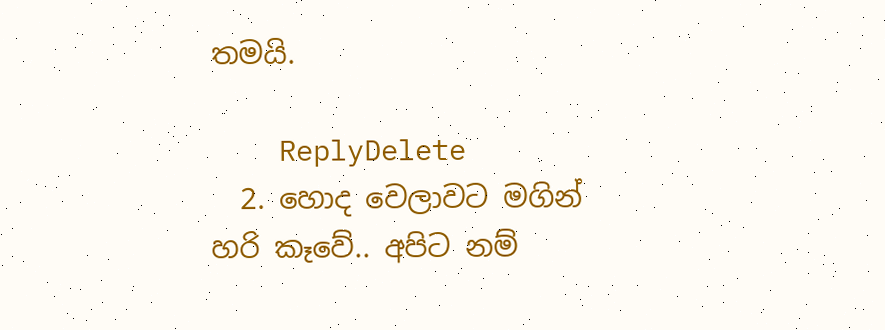තමයි.

    ReplyDelete
  2. හොද වෙලාවට මගින් හරි කෑවේ.. අපිට නම්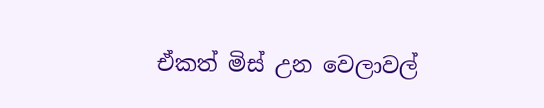ඒකත් මිස් උන වෙලාවල්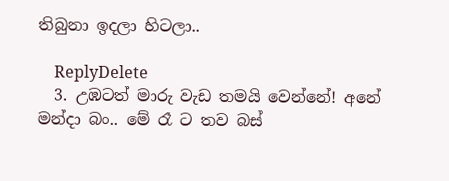තිබුනා ඉදලා හිටලා..

    ReplyDelete
  3. උඹටත් මාරු වැඩ තමයි වෙන්නේ! අනේ මන්දා බං.. මේ රෑ ට තව බස්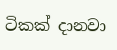ටිකක් දානවා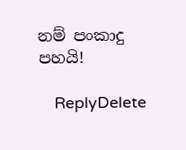නම් පංකාදු පහයි!

    ReplyDelete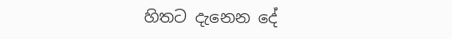හිතට දැනෙන දේ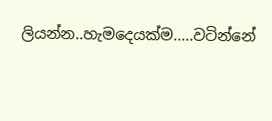ලියන්න..හැමදෙයක්ම.....වටින්නේ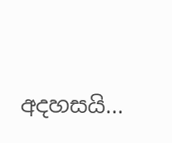අදහසයි...